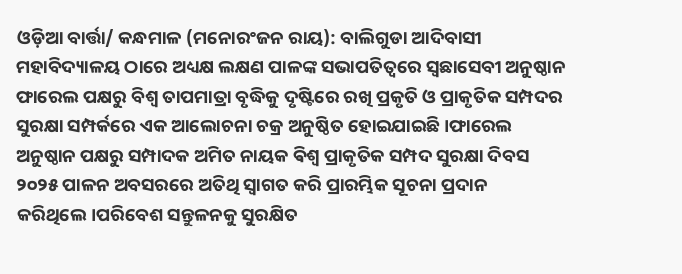ଓଡ଼ିଆ ବାର୍ତ୍ତା/ କନ୍ଧମାଳ (ମନୋରଂଜନ ରାୟ): ବାଲିଗୁଡା ଆଦିବାସୀ ମହାବିଦ୍ୟାଳୟ ଠାରେ ଅଧ୍ୟକ୍ଷ ଲକ୍ଷଣ ପାଳଙ୍କ ସଭାପତିତ୍ୱରେ ସ୍ୱଛାସେବୀ ଅନୁଷ୍ଠାନ ଫାରେଲ ପକ୍ଷରୁ ବିଶ୍ୱ ତାପମାତ୍ରା ବୃଦ୍ଧିକୁ ଦୃଷ୍ଟିରେ ରଖି ପ୍ରକୃତି ଓ ପ୍ରାକୃତିକ ସମ୍ପଦର ସୁରକ୍ଷା ସମ୍ପର୍କରେ ଏକ ଆଲୋଚନା ଚକ୍ର ଅନୁଷ୍ଠିତ ହୋଇଯାଇଛି।ଫାରେଲ ଅନୁଷ୍ଠାନ ପକ୍ଷରୁ ସମ୍ପାଦକ ଅମିତ ନାୟକ ଵିଶ୍ୱ ପ୍ରାକୃତିକ ସମ୍ପଦ ସୁରକ୍ଷା ଦିବସ ୨୦୨୫ ପାଳନ ଅବସରରେ ଅତିଥି ସ୍ୱାଗତ କରି ପ୍ରାରମ୍ଭିକ ସୂଚନା ପ୍ରଦାନ କରିଥିଲେ।ପରିବେଶ ସନ୍ତୁଳନକୁ ସୁରକ୍ଷିତ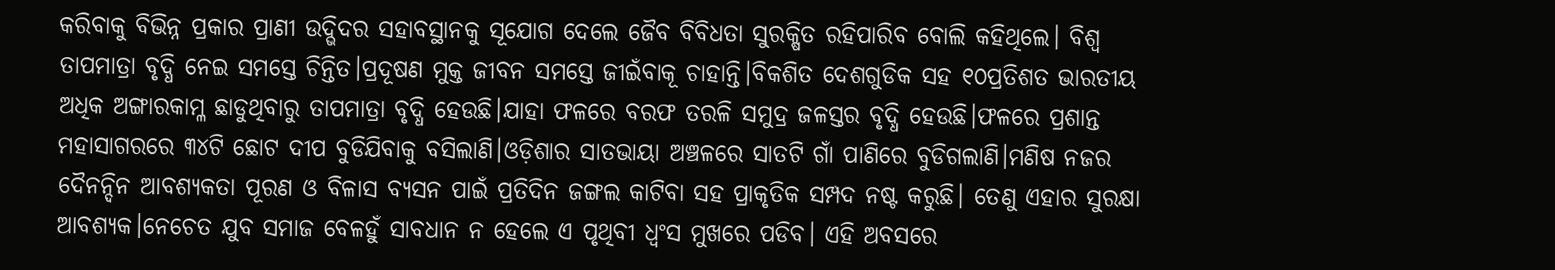କରିବାକୁ ବିଭିନ୍ନ ପ୍ରକାର ପ୍ରାଣୀ ଉଦ୍ଭିଦର ସହାବସ୍ଥାନକୁ ସୂଯୋଗ ଦେଲେ ଜୈବ ବିବିଧତା ସୁରକ୍ଷିତ ରହିପାରିବ ବୋଲି କହିଥିଲେ। ବିଶ୍ୱ ତାପମାତ୍ରା ବୃଦ୍ଧି ନେଇ ସମସ୍ତେ ଚିନ୍ତିତ।ପ୍ରଦୂଷଣ ମୁକ୍ତ ଜୀବନ ସମସ୍ତେ ଜୀଇଁବାକୂ ଚାହାନ୍ତି।ବିକଶିତ ଦେଶଗୁଡିକ ସହ ୧୦ପ୍ରତିଶତ ଭାରତୀୟ ଅଧିକ ଅଙ୍ଗାରକାମ୍ଳ ଛାଡୁଥିବାରୁ ତାପମାତ୍ରା ବୃଦ୍ଧି ହେଉଛି।ଯାହା ଫଳରେ ବରଫ ତରଳି ସମୁଦ୍ର ଜଳସ୍ତର ବୃଦ୍ଧି ହେଉଛି।ଫଳରେ ପ୍ରଶାନ୍ତ ମହାସାଗରରେ ୩୪ଟି ଛୋଟ ଦୀପ ବୁଡିଯିବାକୁ ବସିଲାଣି।ଓଡ଼ିଶାର ସାତଭାୟା ଅଞ୍ଚଳରେ ସାତଟି ଗାଁ ପାଣିରେ ବୁଡିଗଲାଣି।ମଣିଷ ନଜର ଦୈନନ୍ଦିନ ଆବଶ୍ୟକତା ପୂରଣ ଓ ବିଳାସ ବ୍ୟସନ ପାଇଁ ପ୍ରତିଦିନ ଜଙ୍ଗଲ କାଟିବା ସହ ପ୍ରାକୃତିକ ସମ୍ପଦ ନଷ୍ଟ କରୁଛି। ତେଣୁ ଏହାର ସୁରକ୍ଷା ଆବଶ୍ୟକ।ନେଚେତ ଯୁବ ସମାଜ ବେଳହୁଁ ସାବଧାନ ନ ହେଲେ ଏ ପୃଥିବୀ ଧ୍ୱଂସ ମୁଖରେ ପଡିବ। ଏହି ଅବସରେ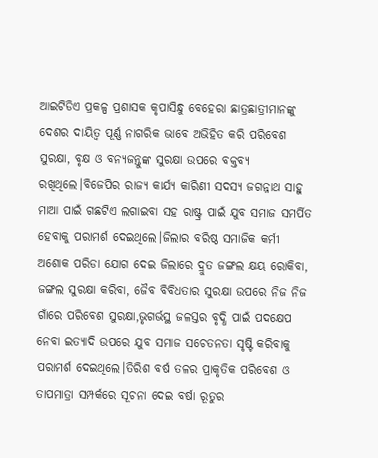ଆଇଟିଡିଏ ପ୍ରକଳ୍ପ ପ୍ରଶାସକ କୃପାସିନ୍ଧୁ ବେହେରା ଛାତ୍ରଛାତ୍ରୀମାନଙ୍କୁ ଦେଶର ଦାୟିତ୍ୱ ପୂର୍ଣ୍ଣ ନାଗରିକ ଭାବେ ଅଭିହିତ କରି ପରିବେଶ ସୁରକ୍ଷା, ବୃକ୍ଷ ଓ ବନ୍ୟଜନ୍ତୁଙ୍କ ସୁରକ୍ଷା ଉପରେ ବକ୍ତବ୍ୟ ରଖିଥିଲେ।ବିଜେପିର ରାଜ୍ୟ କାର୍ଯ୍ୟ କାରିଣୀ ସଦସ୍ୟ ଜଗନ୍ନାଥ ସାହୁ ମାଆ ପାଇଁ ଗଛଟିଏ ଲଗାଇବା ସହ ରାଷ୍ଟ୍ର ପାଇଁ ଯୁବ ସମାଜ ସମର୍ପିତ ହେବାକୁ ପରାମର୍ଶ ଦେଇଥିଲେ।ଜିଲାର ବରିଷ୍ଠ ସମାଜିକ କର୍ମୀ ଅଶୋକ ପରିଡା ଯୋଗ ଦେଇ ଜିଲାରେ ଦ୍ରୁତ ଜଙ୍ଗଲ କ୍ଷୟ ରୋକିବା, ଜଙ୍ଗଲ ସୁରକ୍ଷା କରିବା, ଜୈବ ବିବିଧତାର ସୁରକ୍ଷା ଉପରେ ନିଜ ନିଜ ଗାଁରେ ପରିବେଶ ସୁରକ୍ଷା,ଭୃଗର୍ଭସ୍ଥ ଜଳସ୍ତର ବୃଦ୍ଧି ପାଇଁ ପଦକ୍ଷେପ ନେବା ଇତ୍ୟାଦି ଉପରେ ଯୁବ ସମାଜ ସଚେତନତା ସୃଷ୍ଟି କରିବାକୁ ପରାମର୍ଶ ଦେଇଥିଲେ।ତିରିଶ ବର୍ଷ ତଳର ପ୍ରାକୃତିକ ପରିବେଶ ଓ ତାପମାତ୍ରା ସମ୍ପର୍କରେ ସୂଚନା ଦେଇ ବର୍ଷା ରୂତୁର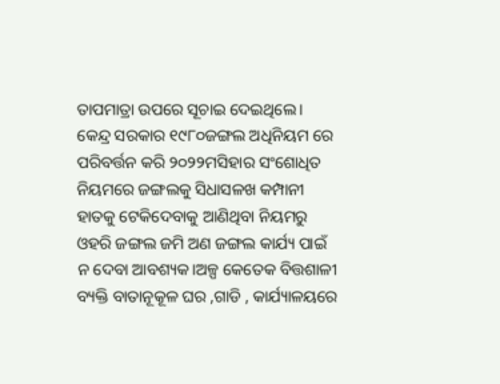ତାପମାତ୍ରା ଉପରେ ସୂଚାଇ ଦେଇଥିଲେ। କେନ୍ଦ୍ର ସରକାର ୧୯୮୦ଜଙ୍ଗଲ ଅଧିନିୟମ ରେ ପରିବର୍ତ୍ତନ କରି ୨୦୨୨ମସିହାର ସଂଶୋଧିତ ନିୟମରେ ଜଙ୍ଗଲକୁ ସିଧାସଳଖ କମ୍ପାନୀ ହାତକୁ ଟେକିଦେବାକୁ ଆଣିଥିବା ନିୟମରୁ ଓହରି ଜଙ୍ଗଲ ଜମି ଅଣ ଜଙ୍ଗଲ କାର୍ଯ୍ୟ ପାଇଁ ନ ଦେବା ଆବଶ୍ୟକ।ଅଳ୍ପ କେତେକ ବିତ୍ତଶାଳୀ ବ୍ୟକ୍ତି ବାତାନୂକୂଳ ଘର ,ଗାଡି , କାର୍ଯ୍ୟାଳୟରେ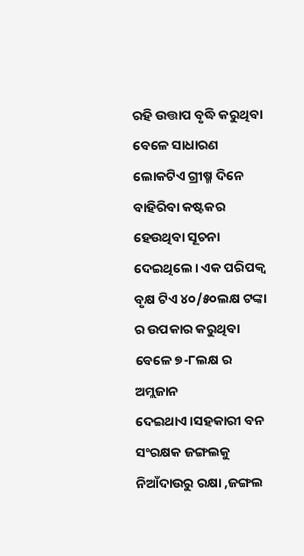ରହି ଉତ୍ତାପ ବୃଦ୍ଧି କରୁଥିବା ବେଳେ ସାଧାରଣ ଲୋକଟିଏ ଗ୍ରୀଷ୍ମ ଦିନେ ବାହିରିବା କଷ୍ଟକର ହେଉଥିବା ସୂଚନା ଦେଇଥିଲେ। ଏକ ପରିପକ୍ୱ ବୃକ୍ଷ ଟିଏ ୪୦/୫୦ଲକ୍ଷ ଟଙ୍କା ର ଉପକାର କରୁଥିବା ବେଳେ ୭-୮ଲକ୍ଷ ର ଅମ୍ଲଜାନ ଦେଇଥାଏ।ସହକାରୀ ବନ ସଂରକ୍ଷକ ଜଙ୍ଗଲକୁ ନିଆଁଦାଉରୁ ରକ୍ଷା ,ଜଙ୍ଗଲ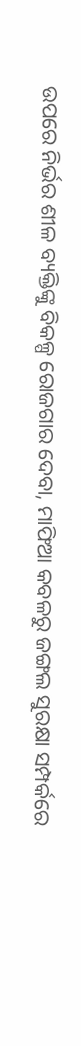ଉପରେ ନିର୍ଭର ଶୀଳ ବ୍ୟକ୍ତିଙ୍କୁ ବିକଳ୍ପ ରୋଜଗାର ଦେବା, ମାଫିଆ କବଳରୁ ଜଙ୍ଗଲ ସୁରକ୍ଷା ସମ୍ପର୍କରେ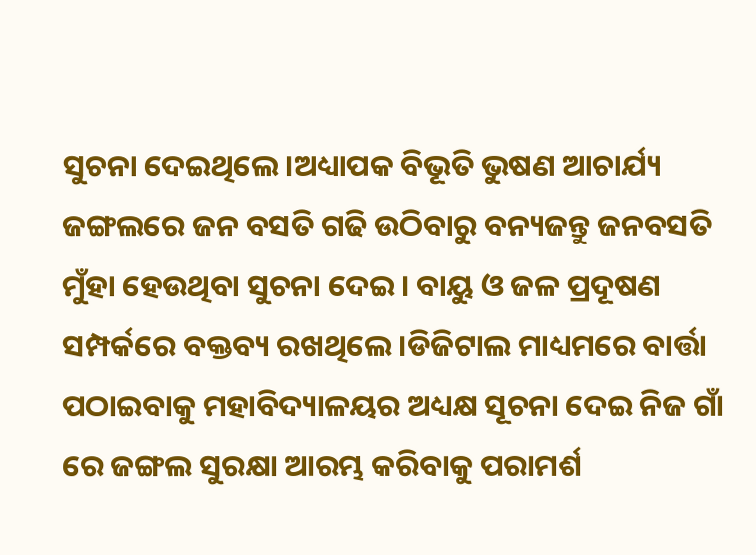ସୁଚନା ଦେଇଥିଲେ।ଅଧ୍ୟାପକ ବିଭୂତି ଭୁଷଣ ଆଚାର୍ଯ୍ୟ ଜଙ୍ଗଲରେ ଜନ ବସତି ଗଢି ଉଠିବାରୁ ବନ୍ୟଜନ୍ତୁ ଜନବସତି ମୁଁହା ହେଉଥିବା ସୁଚନା ଦେଇ। ବାୟୁ ଓ ଜଳ ପ୍ରଦୂଷଣ ସମ୍ପର୍କରେ ବକ୍ତବ୍ୟ ରଖଥିଲେ।ଡିଜିଟାଲ ମାଧ୍ୟମରେ ବାର୍ତ୍ତା ପଠାଇବାକୁ ମହାବିଦ୍ୟାଳୟର ଅଧ୍ୟକ୍ଷ ସୂଚନା ଦେଇ ନିଜ ଗାଁ ରେ ଜଙ୍ଗଲ ସୁରକ୍ଷା ଆରମ୍ଭ କରିବାକୁ ପରାମର୍ଶ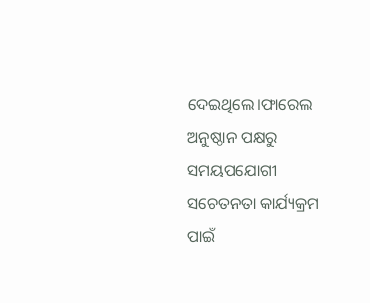ଦେଇଥିଲେ।ଫାରେଲ ଅନୁଷ୍ଠାନ ପକ୍ଷରୁ ସମୟପଯୋଗୀ ସଚେତନତା କାର୍ଯ୍ୟକ୍ରମ ପାଇଁ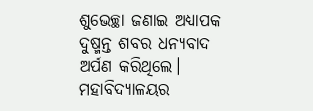ଶୁଭେଚ୍ଛା ଜଣାଇ ଅଧ୍ୟାପକ ଦୁଷ୍ମନ୍ତ ଶବର ଧନ୍ୟବାଦ ଅର୍ପଣ କରିଥିଲେ। ମହାବିଦ୍ୟାଳୟର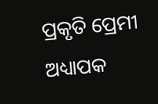ପ୍ରକୃତି ପ୍ରେମୀ ଅଧ୍ୟାପକ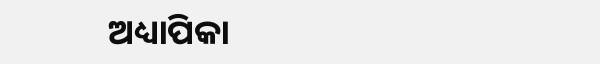ଅଧ୍ୟାପିକା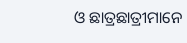ଓ ଛାତ୍ରଛାତ୍ରୀମାନେ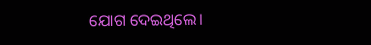ଯୋଗ ଦେଇଥିଲେ।